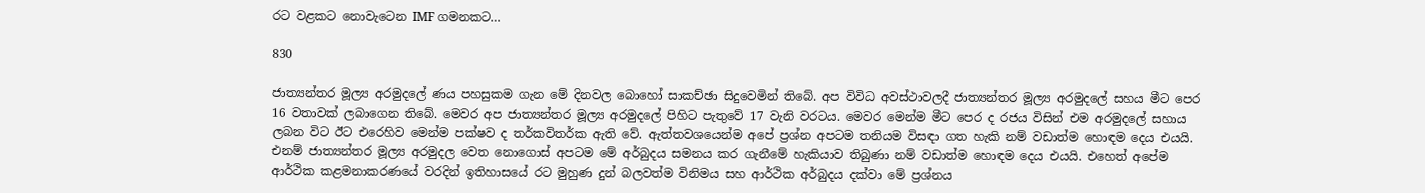රට වළකට නොවැටෙන IMF ගමනකට…

830

ජාත්‍යන්තර මූල්‍ය අරමුදලේ ණය පහසුකම ගැන මේ දිනවල බොහෝ සාකච්ඡා සිදුවෙමින් තිබේ. අප විවිධ අවස්ථාවලදී ජාත්‍යන්තර මූල්‍ය අරමුදලේ සහය මීට පෙර 16 වතාවක් ලබාගෙන තිබේ. මෙවර අප ජාත්‍යන්තර මූල්‍ය අරමුදලේ පිහිට පැතුවේ 17 වැනි වරටය. මෙවර මෙන්ම මීට පෙර ද රජය විසින් එම අරමුදලේ සහාය ලබන විට ඊට එරෙහිව මෙන්ම පක්ෂව ද තර්කවිතර්ක ඇති වේ. ඇත්තවශයෙන්ම අපේ ප්‍රශ්න අපටම තනියම විසඳා ගත හැකි නම් වඩාත්ම හොඳම දෙය එයයි. එනම් ජාත්‍යන්තර මූල්‍ය අරමුදල වෙත නොගොස් අපටම මේ අර්බුදය සමනය කර ගැනීමේ හැකියාව තිබුණා නම් වඩාත්ම හොඳම දෙය එයයි. එහෙත් අපේම ආර්ථික කළමනාකරණයේ වරදින් ඉතිහාසයේ රට මුහුණ දුන් බලවත්ම විනිමය සහ ආර්ථික අර්බුදය දක්වා මේ ප්‍රශ්නය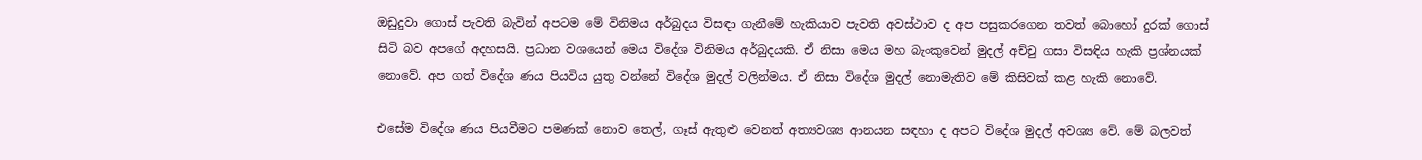ඔඩුදුවා ගොස් පැවති බැවින් අපටම මේ විනිමය අර්බුදය විසඳා ගැනීමේ හැකියාව පැවති අවස්ථාව ද අප පසුකරගෙන තවත් බොහෝ දුරක් ගොස් සිටි බව අපගේ අදහසයි. ප්‍රධාන වශයෙන් මෙය විදේශ විනිමය අර්බුදයකි. ඒ නිසා මෙය මහ බැංකුවෙන් මුදල් අච්චු ගසා විසඳිය හැකි ප්‍රශ්නයක් නොවේ. අප ගත් විදේශ ණය පියවිය යුතු වන්නේ විදේශ මුදල් වලින්මය. ඒ නිසා විදේශ මුදල් නොමැතිව මේ කිසිවක් කළ හැකි නොවේ.

එසේම විදේශ ණය පියවීමට පමණක් නොව තෙල්, ගෑස් ඇතුළු වෙනත් අත්‍යවශ්‍ය ආනයන සඳහා ද අපට විදේශ මුදල් අවශ්‍ය වේ. මේ බලවත්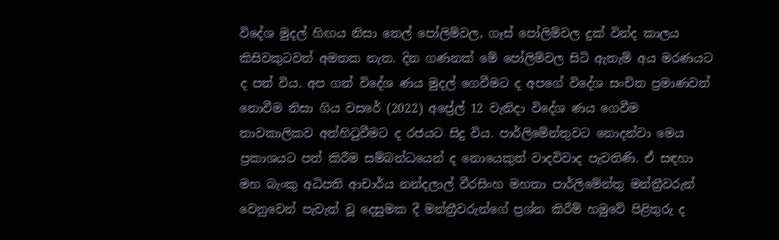විදේශ මුදල් හිඟය නිසා තෙල් පෝලිම්වල, ගෑස් පෝලිම්වල දුක් වින්ද කාලය කිසිවකුටවත් අමතක නැත. දින ගණනක් මේ පෝලිම්වල සිටි ඇතැම් අය මරණයට ද පත් විය. අප ගත් විදේශ ණය මුදල් ගෙවීමට ද අපගේ විදේශ සංචිත ප්‍රමාණවත් නොවීම නිසා ගිය වසරේ (2022) අප්‍රේල් 12 වැනිදා විදේශ ණය ගෙවීම තාවකාලිකව අත්හිටුවීමට ද රජයට සිදු විය. පාර්ලිමේන්තුවට නොදන්වා මෙය ප්‍රකාශයට පත් කිරීම සම්බන්ධයෙන් ද නොයෙකුත් වාදවිවාද පැවතිණි. ඒ සඳහා මහ බැංකු අධිපති ආචාර්ය නන්දලාල් වීරසිංහ මහතා පාර්ලිමේන්තු මන්ත්‍රීවරුන් වෙනුවෙන් පැවැත් වූ දෙසුමක දී මන්ත්‍රීවරුන්ගේ ප්‍රශ්න කිරීම් හමුවේ පිළිතුරු ද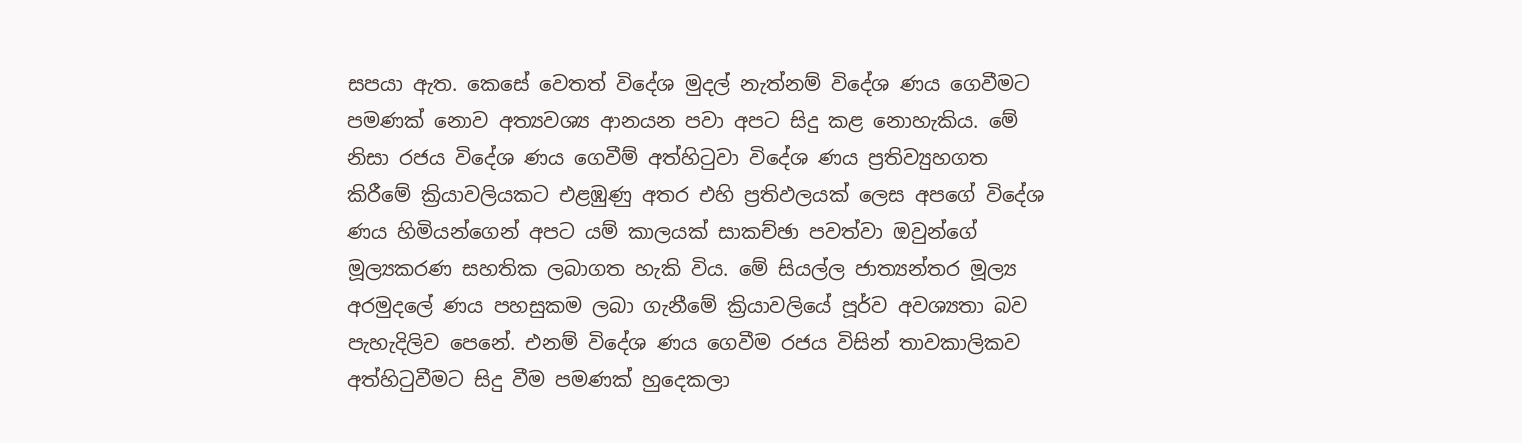සපයා ඇත. කෙසේ වෙතත් විදේශ මුදල් නැත්නම් විදේශ ණය ගෙවීමට පමණක් නොව අත්‍යවශ්‍ය ආනයන පවා අපට සිදු කළ නොහැකිය. මේ නිසා රජය විදේශ ණය ගෙවීම් අත්හිටුවා විදේශ ණය ප්‍රතිව්‍යුහගත කිරීමේ ක්‍රියාවලියකට එළඹුණු අතර එහි ප්‍රතිඵලයක් ලෙස අපගේ විදේශ ණය හිමියන්ගෙන් අපට යම් කාලයක් සාකච්ඡා පවත්වා ඔවුන්ගේ මූල්‍යකරණ සහතික ලබාගත හැකි විය. මේ සියල්ල ජාත්‍යන්තර මූල්‍ය අරමුදලේ ණය පහසුකම ලබා ගැනීමේ ක්‍රියාවලියේ පූර්ව අවශ්‍යතා බව පැහැදිලිව පෙනේ. එනම් විදේශ ණය ගෙවීම රජය විසින් තාවකාලිකව අත්හිටුවීමට සිදු වීම පමණක් හුදෙකලා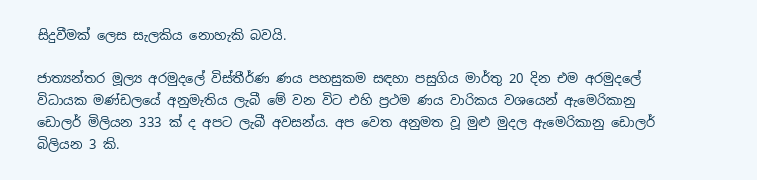සිදුවීමක් ලෙස සැලකිය නොහැකි බවයි.

ජාත්‍යන්තර මූල්‍ය අරමුදලේ විස්තීර්ණ ණය පහසුකම සඳහා පසුගිය මාර්තු 20 දින එම අරමුදලේ විධායක මණ්ඩලයේ අනුමැතිය ලැබී මේ වන විට එහි ප්‍රථම ණය වාරිකය වශයෙන් ඇමෙරිකානු ඩොලර් මිලියන 333 ක් ද අපට ලැබී අවසන්ය. අප වෙත අනුමත වූ මුළු මුදල ඇමෙරිකානු ඩොලර් බිලියන 3 කි.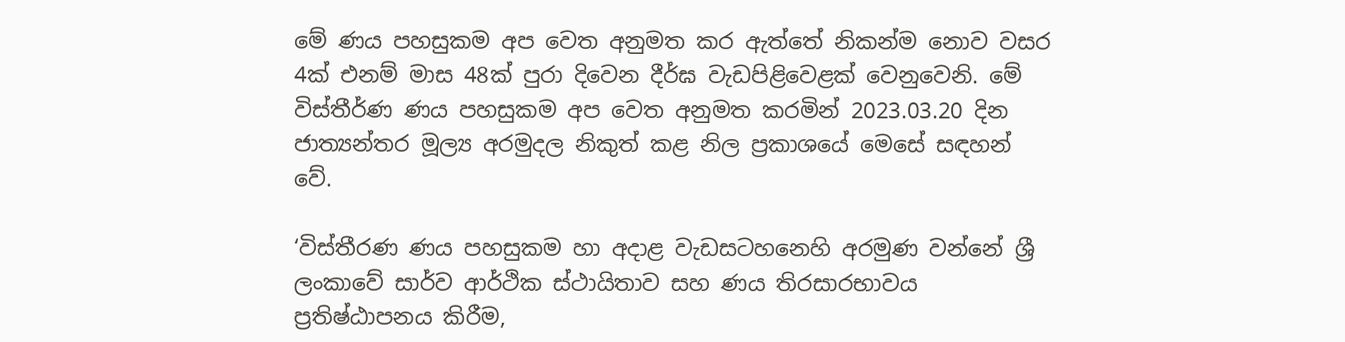මේ ණය පහසුකම අප වෙත අනුමත කර ඇත්තේ නිකන්ම නොව වසර 4ක් එනම් මාස 48ක් පුරා දිවෙන දීර්ඝ වැඩපිළිවෙළක් වෙනුවෙනි. මේ විස්තීර්ණ ණය පහසුකම අප වෙත අනුමත කරමින් 2023.03.20 දින ජාත්‍යන්තර මූල්‍ය අරමුදල නිකුත් කළ නිල ප්‍රකාශයේ මෙසේ සඳහන් වේ.

‘විස්තීරණ ණය පහසුකම හා අදාළ වැඩසටහනෙහි අරමුණ වන්නේ ශ්‍රී ලංකාවේ සාර්ව ආර්ථික ස්ථායිතාව සහ ණය තිරසාරභාවය ප්‍රතිෂ්ඨාපනය කිරීම,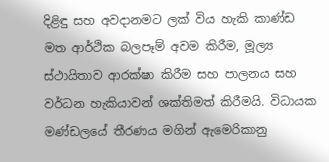දිළිඳු සහ අවදානමට ලක් විය හැකි කාණ්ඩ මත ආර්ථික බලපෑම් අවම කිරීම, මූල්‍ය ස්ථායිතාව ආරක්ෂා කිරීම සහ පාලනය සහ වර්ධන හැකියාවන් ශක්තිමත් කිරීමයි. විධායක මණ්ඩලයේ තීරණය මගින් ඇමෙරිකානු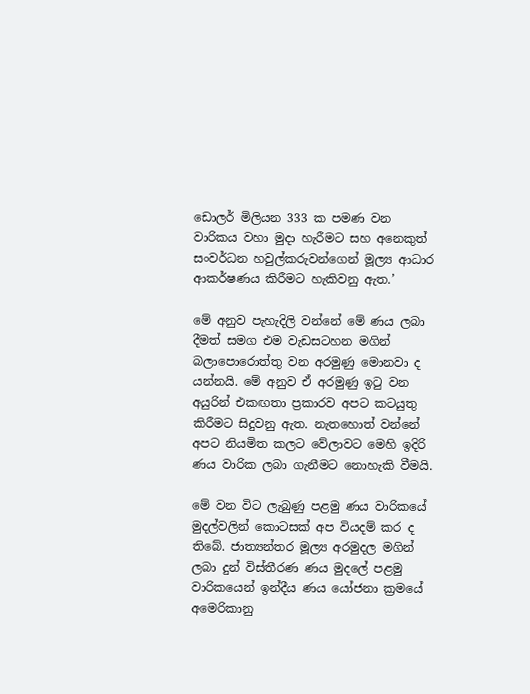ඩොලර් මිලියන 333 ක පමණ වන වාරිකය වහා මුදා හැරීමට සහ අනෙකුත් සංවර්ධන හවුල්කරුවන්ගෙන් මූල්‍ය ආධාර ආකර්ෂණය කිරීමට හැකිවනු ඇත.’

මේ අනුව පැහැදිලි වන්නේ මේ ණය ලබා දීමත් සමග එම වැඩසටහන මගින් බලාපොරොත්තු වන අරමුණු මොනවා ද යන්නයි. මේ අනුව ඒ අරමුණු ඉටු වන අයුරින් එකඟතා ප්‍රකාරව අපට කටයුතු කිරීමට සිදුවනු ඇත. නැතහොත් වන්නේ අපට නියමිත කලට වේලාවට මෙහි ඉදිරි ණය වාරික ලබා ගැනීමට නොහැකි වීමයි.

මේ වන විට ලැබුණු පළමු ණය වාරිකයේ මුදල්වලින් කොටසක් අප වියදම් කර ද තිබේ. ජාත්‍යන්තර මූල්‍ය අරමුදල මගින් ලබා දුන් විස්තීරණ ණය මුදලේ පළමු වාරිකයෙන් ඉන්දීය ණය යෝජනා ක්‍රමයේ අමෙරිකානු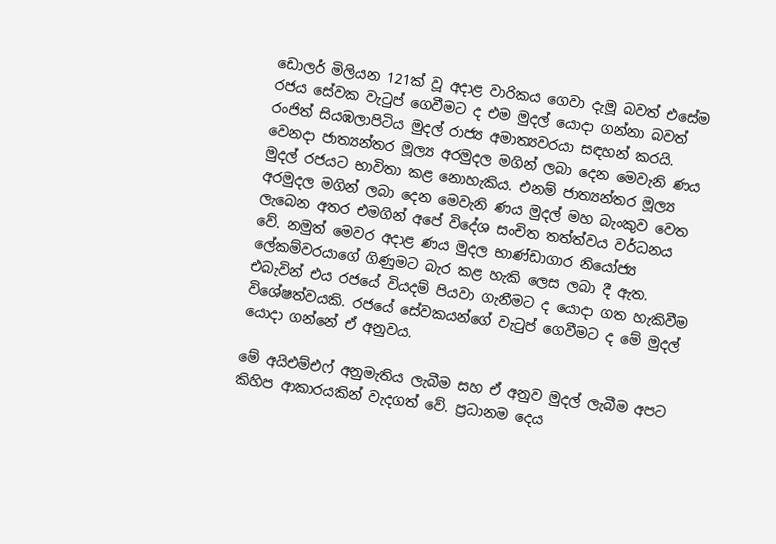ඩොලර් මිලියන 121ක් වූ අදාළ වාරිකය ගෙවා දැමූ බවත් එසේම රජය සේවක වැටුප් ගෙවීමට ද එම මුදල් යොදා ගන්නා බවත් රංජිත් සියඹලාපිටිය මුදල් රාජ්‍ය අමාත්‍යවරයා සඳහන් කරයි. වෙනදා ජාත්‍යන්තර මූල්‍ය අරමුදල මගින් ලබා දෙන මෙවැනි ණය මුදල් රජයට භාවිතා කළ නොහැකිය. එනම් ජාත්‍යන්තර මූල්‍ය අරමුදල මගින් ලබා දෙන මෙවැනි ණය මුදල් මහ බැංකුව වෙත ලැබෙන අතර එමගින් අපේ විදේශ සංචිත තත්ත්වය වර්ධනය වේ. නමුත් මෙවර අදාළ ණය මුදල භාණ්ඩාගාර නියෝජ්‍ය ලේකම්වරයාගේ ගිණුමට බැර කළ හැකි ලෙස ලබා දී ඇත. එබැවින් එය රජයේ වියදම් පියවා ගැනීමට ද යොදා ගත හැකිවීම විශේෂත්වයකි. රජයේ සේවකයන්ගේ වැටුප් ගෙවීමට ද මේ මුදල් යොදා ගන්නේ ඒ අනුවය.

මේ අයිඑම්එෆ් අනුමැතිය ලැබීම සහ ඒ අනුව මුදල් ලැබීම අපට කිහිප ආකාරයකින් වැදගත් වේ. ප්‍රධානම දෙය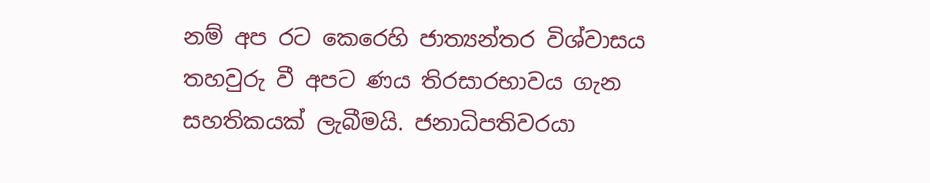නම් අප රට කෙරෙහි ජාත්‍යන්තර විශ්වාසය තහවුරු වී අපට ණය තිරසාරභාවය ගැන සහතිකයක් ලැබීමයි. ජනාධිපතිවරයා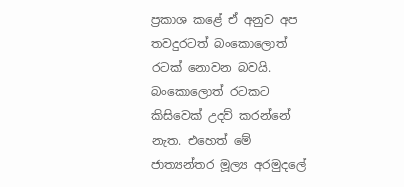ප්‍රකාශ කළේ ඒ අනුව අප තවදුරටත් බංකොලොත් රටක් නොවන බවයි. බංකොලොත් රටකට කිසිවෙක් උදව් කරන්නේ නැත. එහෙත් මේ ජාත්‍යන්තර මූල්‍ය අරමුදලේ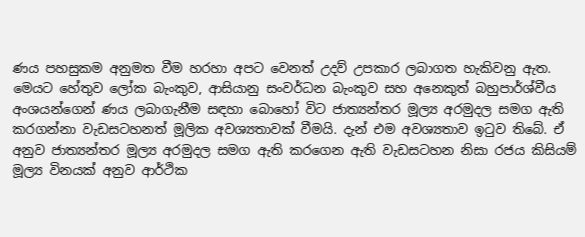ණය පහසුකම අනුමත වීම හරහා අපට වෙනත් උදව් උපකාර ලබාගත හැකිවනු ඇත. මෙයට හේතුව ලෝක බැංකුව, ආසියානු සංවර්ධන බැංකුව සහ අනෙකුත් බහුපාර්ශ්වීය අංශයන්ගෙන් ණය ලබාගැනීම සඳහා බොහෝ විට ජාත්‍යන්තර මූල්‍ය අරමුදල සමග ඇති කරගන්නා වැඩසටහනත් මූලික අවශ්‍යතාවක් වීමයි. දැන් එම අවශ්‍යතාව ඉටුව තිබේ. ඒ අනුව ජාත්‍යන්තර මූල්‍ය අරමුදල සමග ඇති කරගෙන ඇති වැඩසටහන නිසා රජය කිසියම් මූල්‍ය විනයක් අනුව ආර්ථික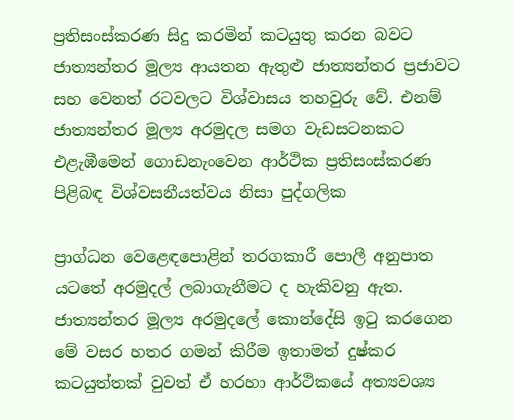ප්‍රතිසංස්කරණ සිදු කරමින් කටයුතු කරන බවට ජාත්‍යන්තර මූල්‍ය ආයතන ඇතුළු ජාත්‍යන්තර ප්‍රජාවට සහ වෙනත් රටවලට විශ්වාසය තහවුරු වේ. එනම් ජාත්‍යන්තර මූල්‍ය අරමුදල සමග වැඩසටනකට එළැඹීමෙන් ගොඩනැංවෙන ආර්ථික ප්‍රතිසංස්කරණ පිළිබඳ විශ්වසනීයත්වය නිසා පුද්ගලික

ප්‍රාග්ධන වෙළෙඳපොළින් තරගකාරී පොලී අනුපාත යටතේ අරමුදල් ලබාගැනීමට ද හැකිවනු ඇත. ජාත්‍යන්තර මූල්‍ය අරමුදලේ කොන්දේසි ඉටු කරගෙන මේ වසර හතර ගමන් කිරීම ඉතාමත් දුෂ්කර කටයුත්තක් වුවත් ඒ හරහා ආර්ථිකයේ අත්‍යවශ්‍ය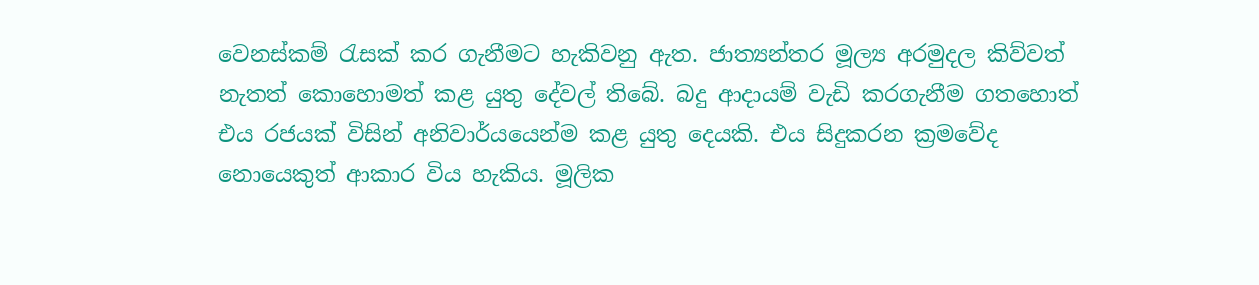වෙනස්කම් රැසක් කර ගැනීමට හැකිවනු ඇත. ජාත්‍යන්තර මූල්‍ය අරමුදල කිව්වත් නැතත් කොහොමත් කළ යුතු දේවල් තිබේ. බදු ආදායම් වැඩි කරගැනීම ගතහොත් එය රජයක් විසින් අනිවාර්යයෙන්ම කළ යුතු දෙයකි. එය සිදුකරන ක්‍රමවේද නොයෙකුත් ආකාර විය හැකිය. මූලික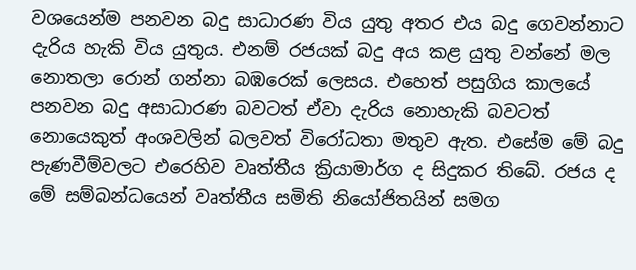වශයෙන්ම පනවන බදු සාධාරණ විය යුතු අතර එය බදු ගෙවන්නාට දැරිය හැකි විය යුතුය. එනම් රජයක් බදු අය කළ යුතු වන්නේ මල නොතලා රොන් ගන්නා බඹරෙක් ලෙසය. එහෙත් පසුගිය කාලයේ පනවන බදු අසාධාරණ බවටත් ඒවා දැරිය නොහැකි බවටත් නොයෙකුත් අංශවලින් බලවත් විරෝධතා මතුව ඇත. එසේම මේ බදු පැණවීම්වලට එරෙහිව වෘත්තීය ක්‍රියාමාර්ග ද සිදුකර තිබේ. රජය ද මේ සම්බන්ධයෙන් වෘත්තීය සමිති නියෝජිතයින් සමග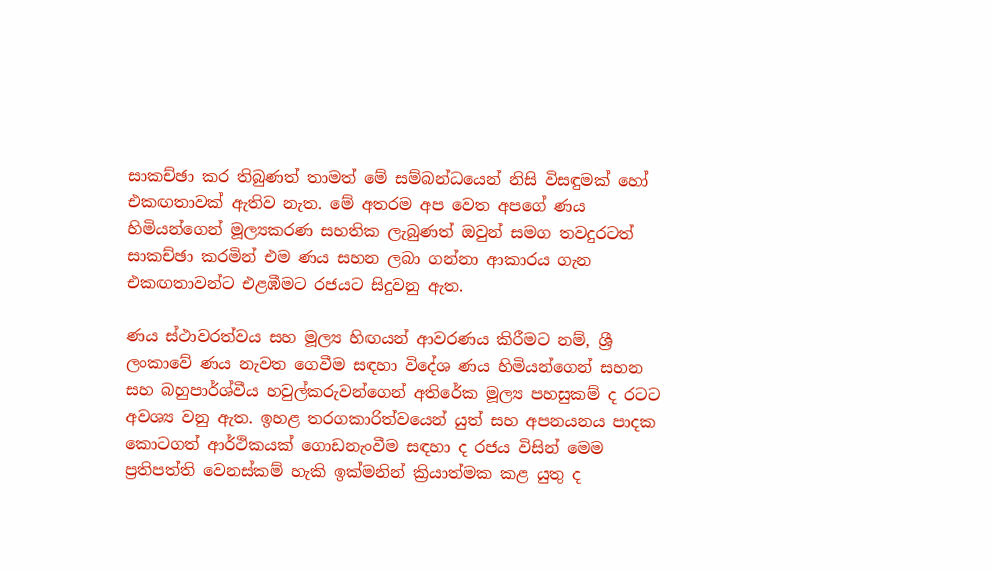සාකච්ඡා කර තිබුණත් තාමත් මේ සම්බන්ධයෙන් නිසි විසඳුමක් හෝ එකඟතාවක් ඇතිව නැත. මේ අතරම අප වෙත අපගේ ණය හිමියන්ගෙන් මූල්‍යකරණ සහතික ලැබුණත් ඔවුන් සමග තවදුරටත් සාකච්ඡා කරමින් එම ණය සහන ලබා ගන්නා ආකාරය ගැන එකඟතාවන්ට එළඹීමට රජයට සිදුවනු ඇත.

ණය ස්ථාවරත්වය සහ මූල්‍ය හිඟයන් ආවරණය කිරීමට නම්, ශ්‍රී ලංකාවේ ණය නැවත ගෙවීම සඳහා විදේශ ණය හිමියන්ගෙන් සහන සහ බහුපාර්ශ්වීය හවුල්කරුවන්ගෙන් අතිරේක මූල්‍ය පහසුකම් ද රටට අවශ්‍ය වනු ඇත. ඉහළ තරගකාරිත්වයෙන් යුත් සහ අපනයනය පාදක කොටගත් ආර්ථිකයක් ගොඩනැංවීම සඳහා ද රජය විසින් මෙම ප්‍රතිපත්ති වෙනස්කම් හැකි ඉක්මනින් ක්‍රියාත්මක කළ යුතු ද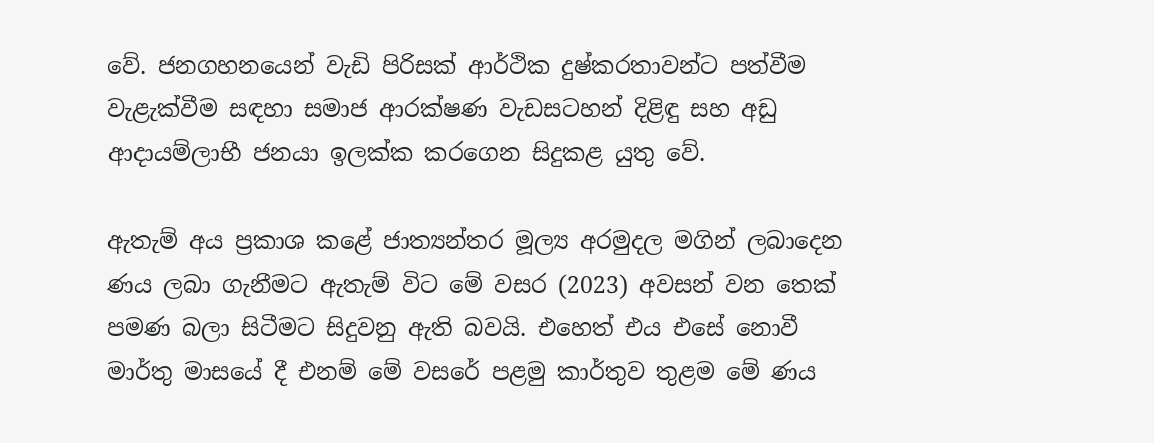වේ. ජනගහනයෙන් වැඩි පිරිසක් ආර්ථික දුෂ්කරතාවන්ට පත්වීම වැළැක්වීම සඳහා සමාජ ආරක්ෂණ වැඩසටහන් දිළිඳු සහ අඩු ආදායම්ලාභී ජනයා ඉලක්ක කරගෙන සිදුකළ යුතු වේ.

ඇතැම් අය ප්‍රකාශ කළේ ජාත්‍යන්තර මූල්‍ය අරමුදල මගින් ලබාදෙන ණය ලබා ගැනීමට ඇතැම් විට මේ වසර (2023) අවසන් වන තෙක් පමණ බලා සිටීමට සිදුවනු ඇති බවයි. එහෙත් එය එසේ නොවී මාර්තු මාසයේ දී එනම් මේ වසරේ පළමු කාර්තුව තුළම මේ ණය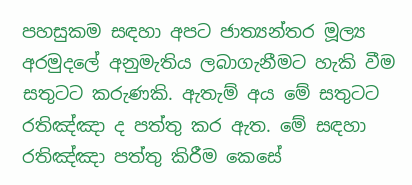පහසුකම සඳහා අපට ජාත්‍යන්තර මූල්‍ය අරමුදලේ අනුමැතිය ලබාගැනීමට හැකි වීම සතුටට කරුණකි. ඇතැම් අය මේ සතුටට රතිඤ්ඤා ද පත්තු කර ඇත. මේ සඳහා රතිඤ්ඤා පත්තු කිරීම කෙසේ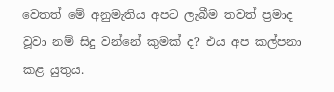වෙතත් මේ අනුමැතිය අපට ලැබීම තවත් ප්‍රමාද වූවා නම් සිදු වන්නේ කුමක් ද? එය අප කල්පනා කළ යුතුය.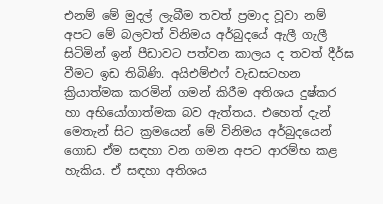එනම් මේ මුදල් ලැබීම තවත් ප්‍රමාද වූවා නම් අපට මේ බලවත් විනිමය අර්බුදයේ ඇලී ගැලී සිටිමින් ඉන් පීඩාවට පත්වන කාලය ද තවත් දීර්ඝ වීමට ඉඩ තිබිණි. අයිඑම්එෆ් වැඩසටහන ක්‍රියාත්මක කරමින් ගමන් කිරීම අතිශය දුෂ්කර හා අභියෝගාත්මක බව ඇත්තය. එහෙත් දැන් මෙතැන් සිට ක්‍රමයෙන් මේ විනිමය අර්බුදයෙන් ගොඩ ඒම සඳහා වන ගමන අපට ආරම්භ කළ හැකිය. ඒ සඳහා අතිශය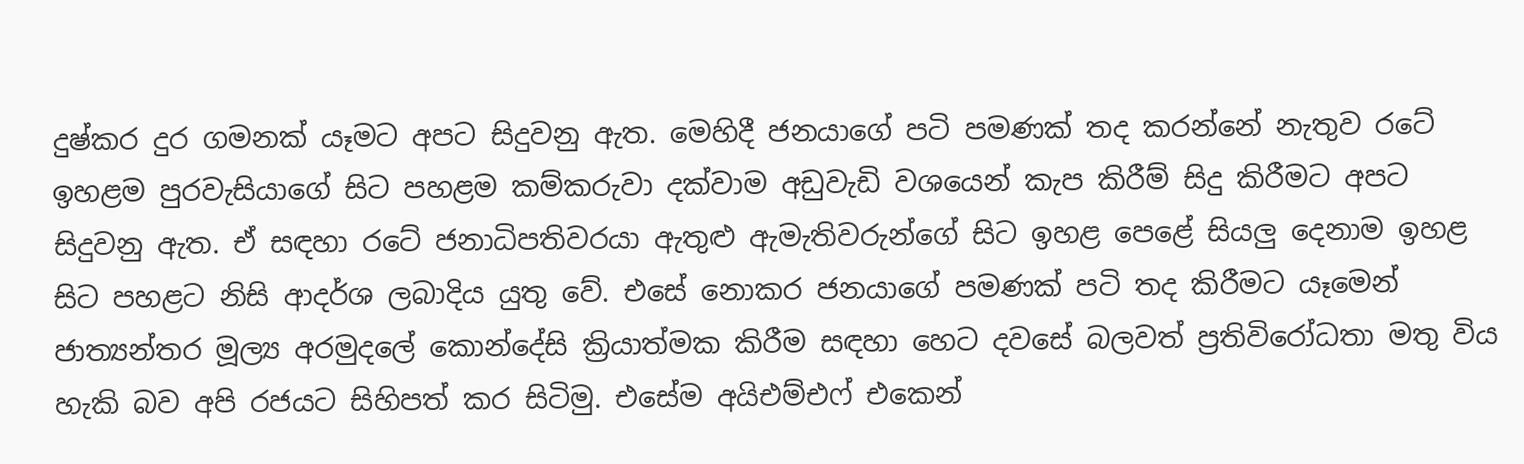දුෂ්කර දුර ගමනක් යෑමට අපට සිදුවනු ඇත. මෙහිදී ජනයාගේ පටි පමණක් තද කරන්නේ නැතුව රටේ ඉහළම පුරවැසියාගේ සිට පහළම කම්කරුවා දක්වාම අඩුවැඩි වශයෙන් කැප කිරීම් සිදු කිරීමට අපට සිදුවනු ඇත. ඒ සඳහා රටේ ජනාධිපතිවරයා ඇතුළු ඇමැතිවරුන්ගේ සිට ඉහළ පෙළේ සියලු දෙනාම ඉහළ සිට පහළට නිසි ආදර්ශ ලබාදිය යුතු වේ. එසේ නොකර ජනයාගේ පමණක් පටි තද කිරීමට යෑමෙන් ජාත්‍යන්තර මූල්‍ය අරමුදලේ කොන්දේසි ක්‍රියාත්මක කිරීම සඳහා හෙට දවසේ බලවත් ප්‍රතිවිරෝධතා මතු විය හැකි බව අපි රජයට සිහිපත් කර සිටිමු. එසේම අයිඑම්එෆ් එකෙන්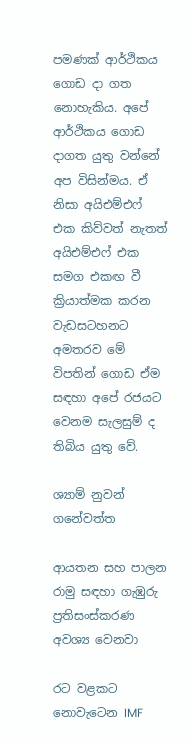පමණක් ආර්ථිකය ගොඩ දා ගත නොහැකිය. අපේ ආර්ථිකය ගොඩ දාගත යුතු වන්නේ අප විසින්මය. ඒ නිසා අයිඑම්එෆ් එක කිව්වත් නැතත් අයිඑම්එෆ් එක සමග එකඟ වී ක්‍රියාත්මක කරන වැඩසටහනට අමතරව මේ විපතින් ගොඩ ඒම සඳහා අපේ රජයට වෙනම සැලසුම් ද තිබිය යුතු වේ.

ශ්‍යාම් නුවන් ගනේවත්ත

ආයතන සහ පාලන රාමු සඳහා ගැඹුරු ප්‍රතිසංස්කරණ අවශ්‍ය වෙනවා

රට වළකට නොවැටෙන IMF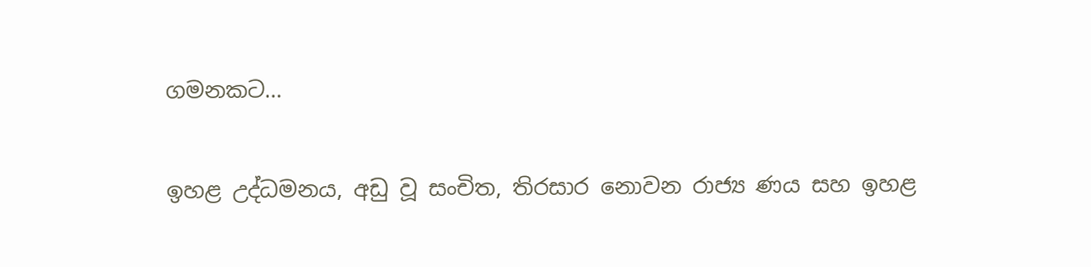ගමනකට…

ඉහළ උද්ධමනය, අඩු වූ සංචිත, තිරසාර නොවන රාජ්‍ය ණය සහ ඉහළ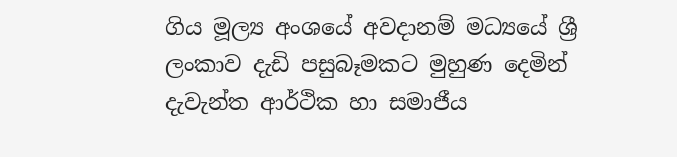ගිය මූල්‍ය අංශයේ අවදානම් මධ්‍යයේ ශ්‍රී ලංකාව දැඩි පසුබෑමකට මුහුණ දෙමින් දැවැන්ත ආර්ථික හා සමාජීය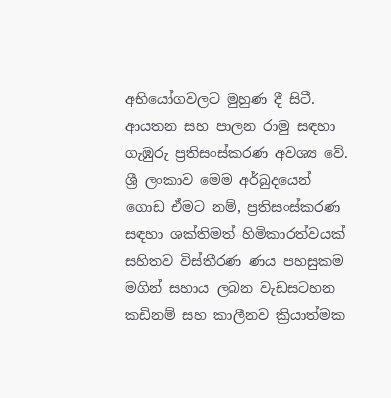අභියෝගවලට මුහුණ දී සිටී. ආයතන සහ පාලන රාමු සඳහා ගැඹුරු ප්‍රතිසංස්කරණ අවශ්‍ය වේ. ශ්‍රී ලංකාව මෙම අර්බුදයෙන් ගොඩ ඒමට නම්, ප්‍රතිසංස්කරණ සඳහා ශක්තිමත් හිමිකාරත්වයක් සහිතව විස්තීරණ ණය පහසුකම මගින් සහාය ලබන වැඩසටහන කඩිනම් සහ කාලීනව ක්‍රියාත්මක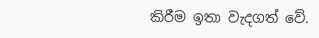කිරීම ඉතා වැදගත් වේ.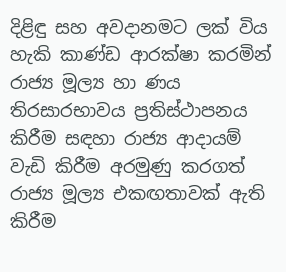දිළිඳු සහ අවදානමට ලක් විය හැකි කාණ්ඩ ආරක්ෂා කරමින් රාජ්‍ය මූල්‍ය හා ණය තිරසාරභාවය ප්‍රතිස්ථාපනය කිරීම සඳහා රාජ්‍ය ආදායම් වැඩි කිරීම අරමුණු කරගත් රාජ්‍ය මූල්‍ය එකඟතාවක් ඇති කිරීම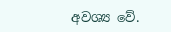අවශ්‍ය වේ.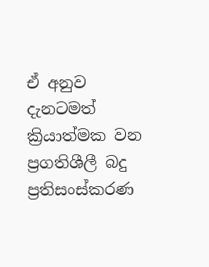ඒ අනුව දැනටමත් ක්‍රියාත්මක වන ප්‍රගතිශීලී බදු ප්‍රතිසංස්කරණ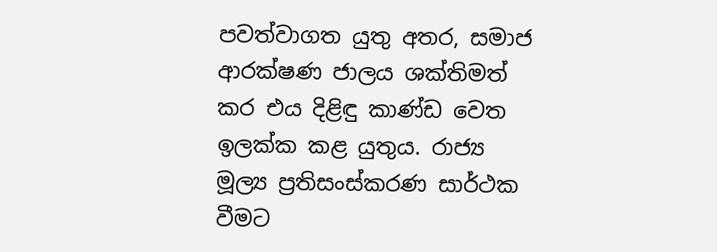පවත්වාගත යුතු අතර, සමාජ ආරක්ෂණ ජාලය ශක්තිමත් කර එය දිළිඳු කාණ්ඩ වෙත ඉලක්ක කළ යුතුය. රාජ්‍ය මූල්‍ය ප්‍රතිසංස්කරණ සාර්ථක වීමට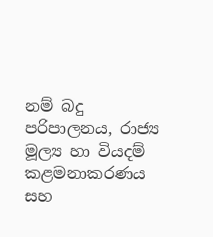නම් බදු පරිපාලනය, රාජ්‍ය මූල්‍ය හා වියදම් කළමනාකරණය සහ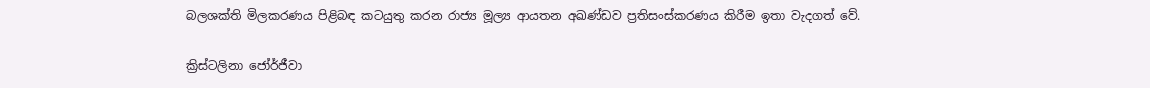බලශක්ති මිලකරණය පිළිබඳ කටයුතු කරන රාජ්‍ය මූල්‍ය ආයතන අඛණ්ඩව ප්‍රතිසංස්කරණය කිරීම ඉතා වැදගත් වේ.

ක්‍රිස්ටලිනා ජෝර්ජීවා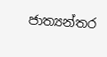ජාත්‍යන්තර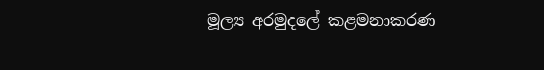මූල්‍ය අරමුදලේ කළමනාකරණ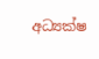අධ්‍යක්ෂ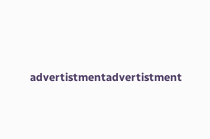advertistmentadvertistment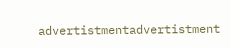advertistmentadvertistment